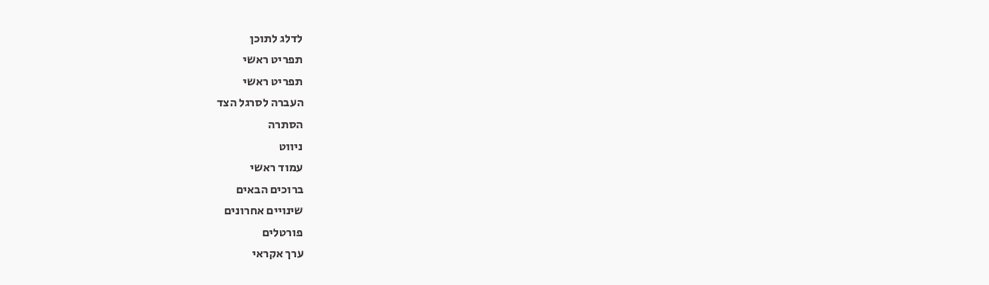לדלג לתוכן
תפריט ראשי
תפריט ראשי
העברה לסרגל הצד
הסתרה
ניווט
עמוד ראשי
ברוכים הבאים
שינויים אחרונים
פורטלים
ערך אקראי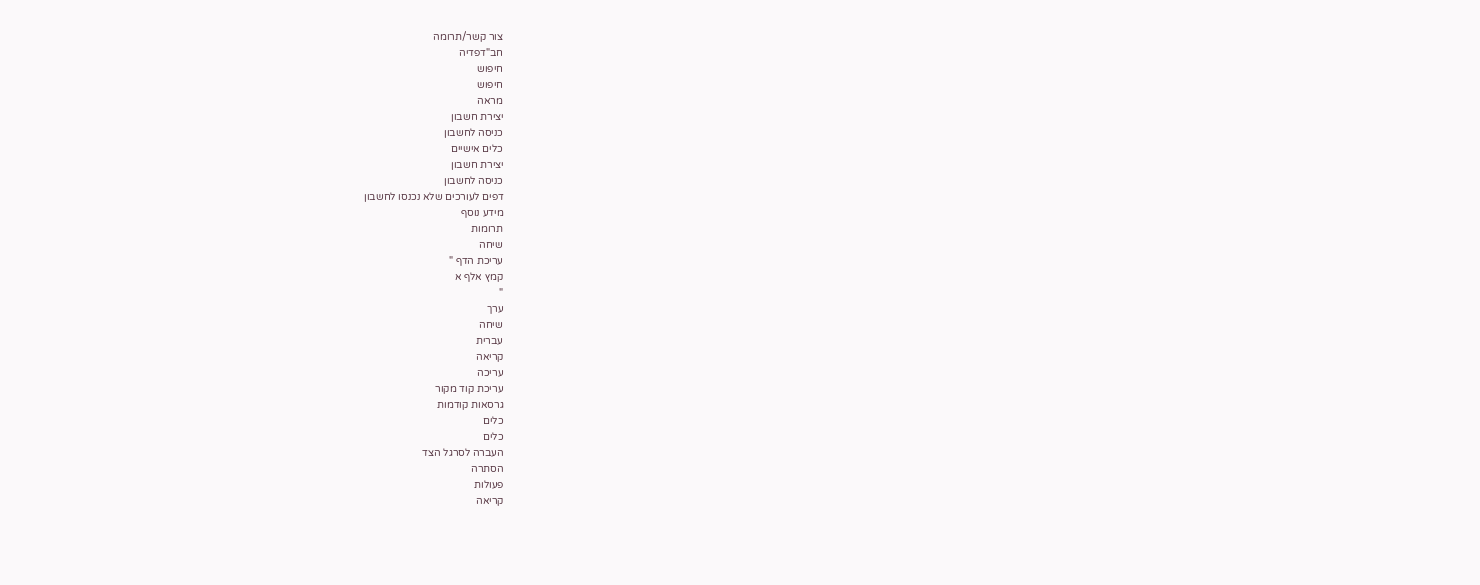צור קשר/תרומה
חב"דפדיה
חיפוש
חיפוש
מראה
יצירת חשבון
כניסה לחשבון
כלים אישיים
יצירת חשבון
כניסה לחשבון
דפים לעורכים שלא נכנסו לחשבון
מידע נוסף
תרומות
שיחה
עריכת הדף "
קמץ אלף א
"
ערך
שיחה
עברית
קריאה
עריכה
עריכת קוד מקור
גרסאות קודמות
כלים
כלים
העברה לסרגל הצד
הסתרה
פעולות
קריאה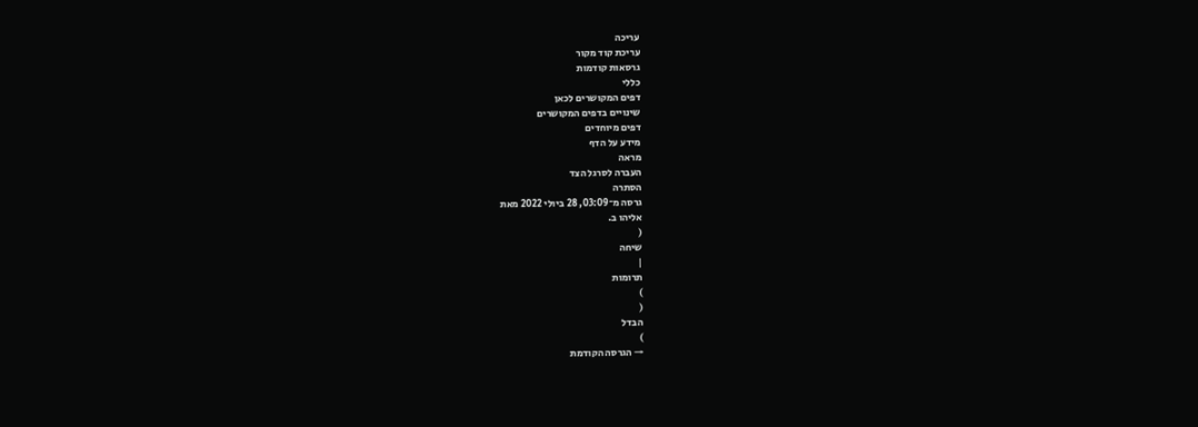עריכה
עריכת קוד מקור
גרסאות קודמות
כללי
דפים המקושרים לכאן
שינויים בדפים המקושרים
דפים מיוחדים
מידע על הדף
מראה
העברה לסרגל הצד
הסתרה
גרסה מ־03:09, 28 ביולי 2022 מאת
אליהו ב.
(
שיחה
|
תרומות
)
(
הבדל
)
→ הגרסה הקודמת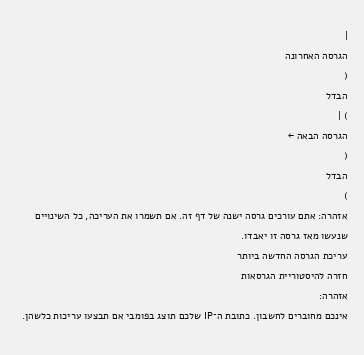|
הגרסה האחרונה
(
הבדל
) |
הגרסה הבאה ←
(
הבדל
)
אזהרה: אתם עורכים גרסה ישנה של דף זה. אם תשמרו את העריכה, כל השינויים שנעשו מאז גרסה זו יאבדו.
עריכת הגרסה החדשה ביותר
חזרה להיסטוריית הגרסאות
אזהרה:
אינכם מחוברים לחשבון. כתובת ה־IP שלכם תוצג בפומבי אם תבצעו עריכות כלשהן.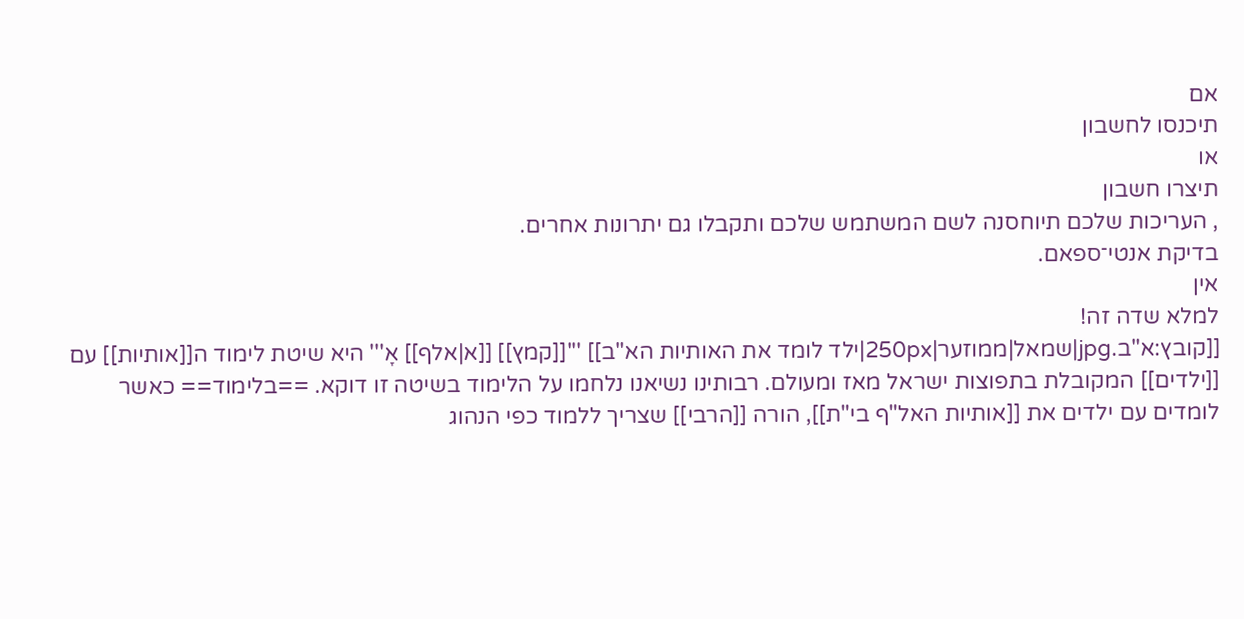אם
תיכנסו לחשבון
או
תיצרו חשבון
, העריכות שלכם תיוחסנה לשם המשתמש שלכם ותקבלו גם יתרונות אחרים.
בדיקת אנטי־ספאם.
אין
למלא שדה זה!
[[קובץ:א"ב.jpg|שמאל|ממוזער|250px|ילד לומד את האותיות הא"ב]] '''[[קמץ]] [[א|אלף]] אָ''' היא שיטת לימוד ה[[אותיות]] עם [[ילדים]] המקובלת בתפוצות ישראל מאז ומעולם. רבותינו נשיאנו נלחמו על הלימוד בשיטה זו דוקא. ==בלימוד== כאשר לומדים עם ילדים את [[אותיות האל"ף בי"ת]], הורה [[הרבי]] שצריך ללמוד כפי הנהוג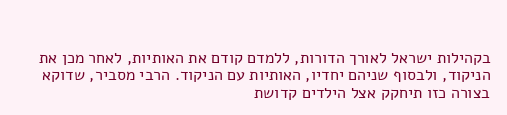בקהילות ישראל לאורך הדורות, ללמדם קודם את האותיות, לאחר מכן את הניקוד, ולבסוף שניהם יחדיו, האותיות עם הניקוד. הרבי מסביר, שדוקא בצורה כזו תיחקק אצל הילדים קדושת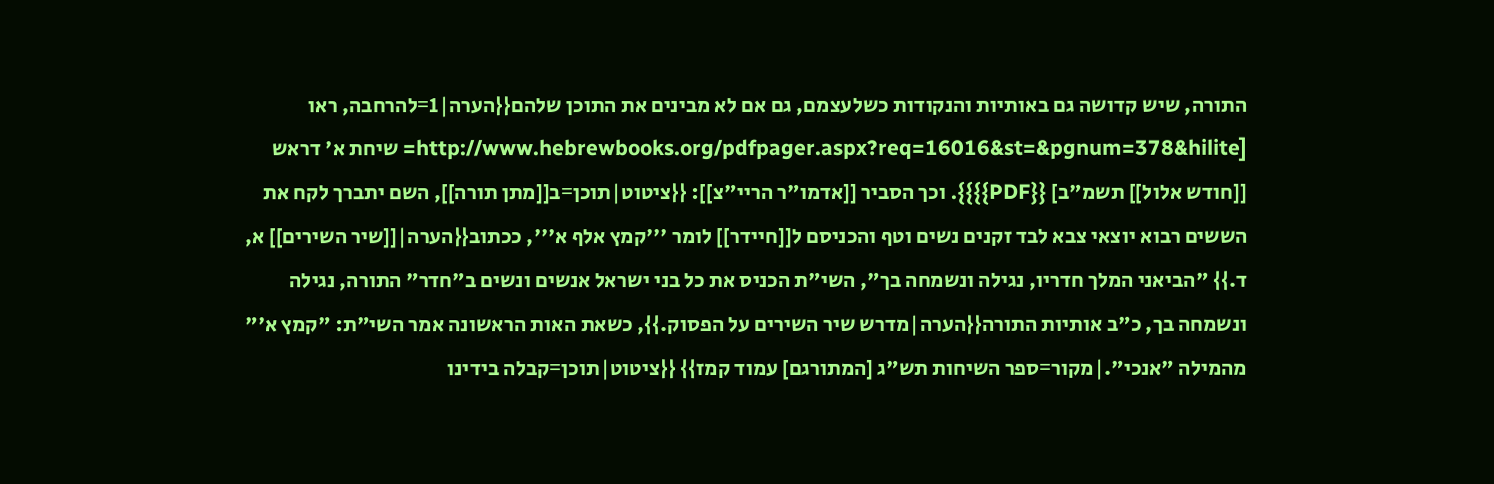התורה, שיש קדושה גם באותיות והנקודות כשלעצמם, גם אם לא מבינים את התוכן שלהם{{הערה|1=להרחבה, ראו [http://www.hebrewbooks.org/pdfpager.aspx?req=16016&st=&pgnum=378&hilite= שיחת א' דראש [[חודש אלול]] תשמ"ב] {{PDF}}}}. וכך הסביר [[אדמו"ר הריי"צ]]: {{ציטוט|תוכן=ב[[מתן תורה]], השם יתברך לקח את הששים רבוא יוצאי צבא לבד זקנים נשים וטף והכניסם ל[[חיידר]] לומר '''קמץ אלף א''', ככתוב{{הערה|[[שיר השירים]] א, ד.}} "הביאני המלך חדריו, נגילה ונשמחה בך", השי"ת הכניס את כל בני ישראל אנשים ונשים ב"חדר" התורה, נגילה ונשמחה בך, כ"ב אותיות התורה{{הערה|מדרש שיר השירים על הפסוק.}}, כשאת האות הראשונה אמר השי"ת: "קמץ א'" מהמילה "אנכי".|מקור=ספר השיחות תש"ג [המתורגם] עמוד קמז}} {{ציטוט|תוכן=קבלה בידינו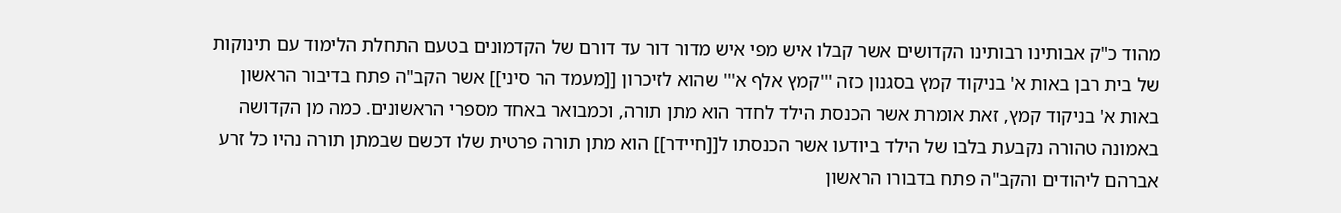מהוד כ"ק אבותינו רבותינו הקדושים אשר קבלו איש מפי איש מדור דור עד דורם של הקדמונים בטעם התחלת הלימוד עם תינוקות של בית רבן באות א' בניקוד קמץ בסגנון כזה '''קמץ אלף א''' שהוא לזיכרון [[מעמד הר סיני]] אשר הקב"ה פתח בדיבור הראשון באות א' בניקוד קמץ, זאת אומרת אשר הכנסת הילד לחדר הוא מתן תורה, וכמבואר באחד מספרי הראשונים. כמה מן הקדושה באמונה טהורה נקבעת בלבו של הילד ביודעו אשר הכנסתו ל[[חיידר]] הוא מתן תורה פרטית שלו דכשם שבמתן תורה נהיו כל זרע אברהם ליהודים והקב"ה פתח בדבורו הראשון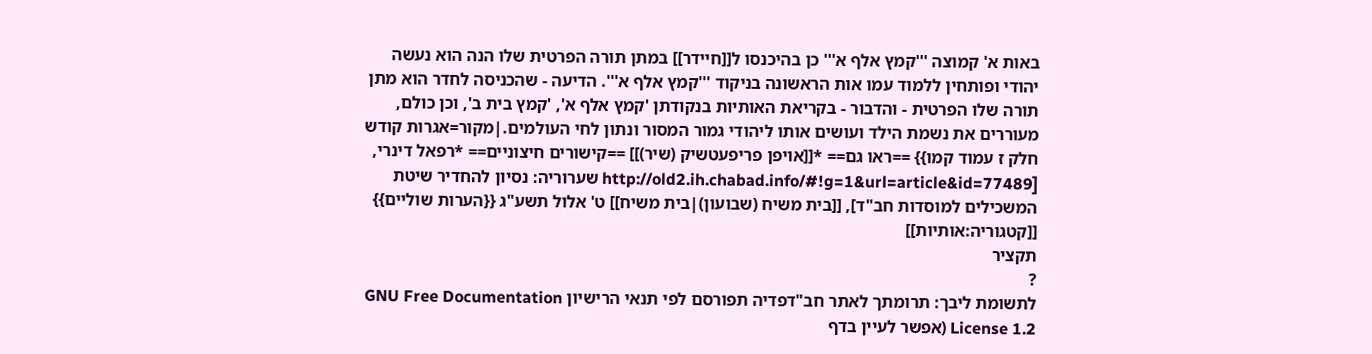באות א' קמוצה '''קמץ אלף א''' כן בהיכנסו ל[[חיידר]] במתן תורה הפרטית שלו הנה הוא נעשה יהודי ופותחין ללמוד עמו אות הראשונה בניקוד '''קמץ אלף א'''. הדיעה - שהכניסה לחדר הוא מתן תורה שלו הפרטית - והדבור - בקריאת האותיות בנקודתן 'קמץ אלף א', 'קמץ בית ב', וכן כולם, מעוררים את נשמת הילד ועושים אותו ליהודי גמור המסור ונתון לחי העולמים.|מקור=אגרות קודש חלק ז עמוד קמו}} ==ראו גם== *[[אויפן פריפעטשיק (שיר)]] ==קישורים חיצוניים== *רפאל דינרי, [http://old2.ih.chabad.info/#!g=1&url=article&id=77489 שערוריה: נסיון להחדיר שיטת המשכילים למוסדות חב"ד], [[בית משיח (שבועון)|בית משיח]] ט' אלול תשע"ג {{הערות שוליים}} [[קטגוריה:אותיות]]
תקציר
?
לתשומת ליבך: תרומתך לאתר חב"דפדיה תפורסם לפי תנאי הרישיון GNU Free Documentation License 1.2 (אפשר לעיין בדף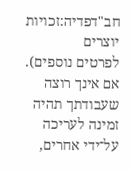חב"דפדיה:זכויות יוצרים
לפרטים נוספים). אם אינך רוצה שעבודתך תהיה זמינה לעריכה על־ידי אחרים,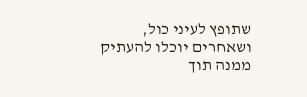שתופץ לעיני כול, ושאחרים יוכלו להעתיק ממנה תוך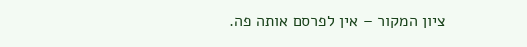ציון המקור – אין לפרסם אותה פה.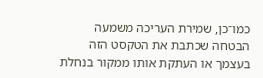כמו־כן, שמירת העריכה משמעה הבטחה שכתבת את הטקסט הזה בעצמך או העתקת אותו ממקור בנחלת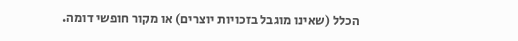הכלל (שאינו מוגבל בזכויות יוצרים) או מקור חופשי דומה.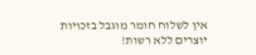אין לשלוח חומר מוגבל בזכויות יוצרים ללא רשות!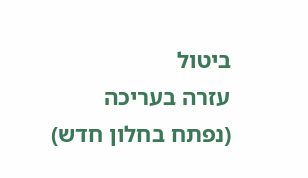ביטול
עזרה בעריכה
(נפתח בחלון חדש)